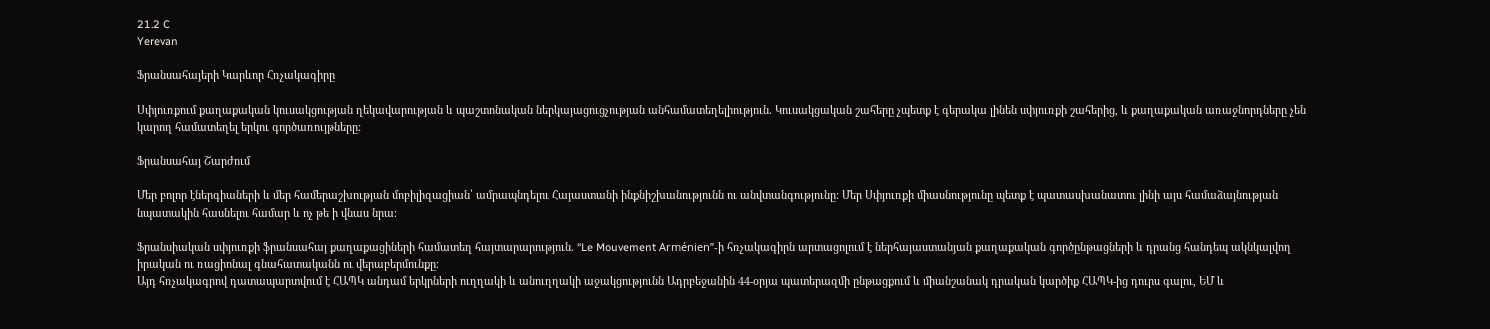21.2 C
Yerevan

Ֆրանսահայերի Կարևոր Հռչակագիրը

Սփյուռքում քաղաքական կուսակցության ղեկավարության և պաշտոնական ներկայացուցչության անհամատեղելիություն. Կուսակցական շահերը չպետք է գերակա լինեն սփյուռքի շահերից, և քաղաքական առաջնորդները չեն կարող համատեղել երկու գործառույթները:

Ֆրանսահայ Շարժում

Մեր բոլոր էներգիաների և մեր համերաշխության մոբիլիզացիան՝ ամրապնդելու Հայաստանի ինքնիշխանությունն ու անվտանգությունը։ Մեր Սփյուռքի միասնությունը պետք է պատասխանատու լինի այս համաձայնության նպատակին հասնելու համար և ոչ թե ի վնաս նրա։

Ֆրանսիական սփյուռքի ֆրանսահայ քաղաքացիների համատեղ հայտարարություն. “Le Mouvement Arménien”-ի հռչակագիրն արտացոլում է ներհայաստանյան քաղաքական գործընթացների և դրանց հանդեպ ակնկալվող իրական ու ռացիոնալ գնահատականն ու վերաբերմունքը։
Այդ հռչակագրով դատապարտվում է ՀԱՊԿ անդամ երկրների ուղղակի և անուղղակի աջակցությունն Ադրբեջանին 44-օրյա պատերազմի ընթացքում և միանշանակ դրական կարծիք ՀԱՊԿ-ից դուրս գալու, ԵՄ և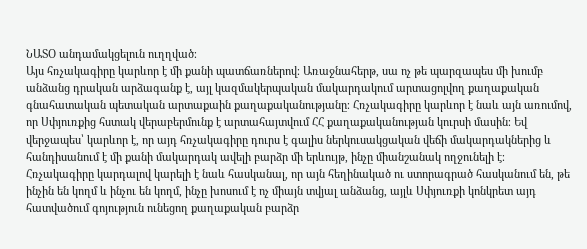ՆԱՏՕ անդամակցելուն ուղղված։
Այս հռչակագիրը կարևոր է մի քանի պատճառներով։ Առաջնահերթ, սա ոչ թե պարզապես մի խումբ անձանց դրական արձագանք է, այլ կազմակերպական մակարդակում արտացոլվող քաղաքական գնահատական պետական արտաքաին քաղաքականությանը։ Հռչակագիրը կարևոր է նաև այն առումով, որ Սփյուռքից հստակ վերաբերմունք է արտահայտվում ՀՀ քաղաքականության կուրսի մասին։ Եվ վերջապես՝ կարևոր է, որ այդ հռչակագիրը դուրս է գալիս ներկուսակցական վեճի մակարդակներից և հանդիսանում է մի քանի մակարդակ ավելի բարձր մի երևույթ, ինչը միանշանակ ողջունելի է։
Հռչակագիրը կարդալով կարելի է նաև հասկանալ, որ այն հեղինակած ու ստորագրած հասկանում են, թե ինչին են կողմ և ինչու են կողմ, ինչը խոսում է ոչ միայն տվյալ անձանց, այլև Սփյուռքի կոնկրետ այդ հատվածում գոյություն ունեցող քաղաքական բարձր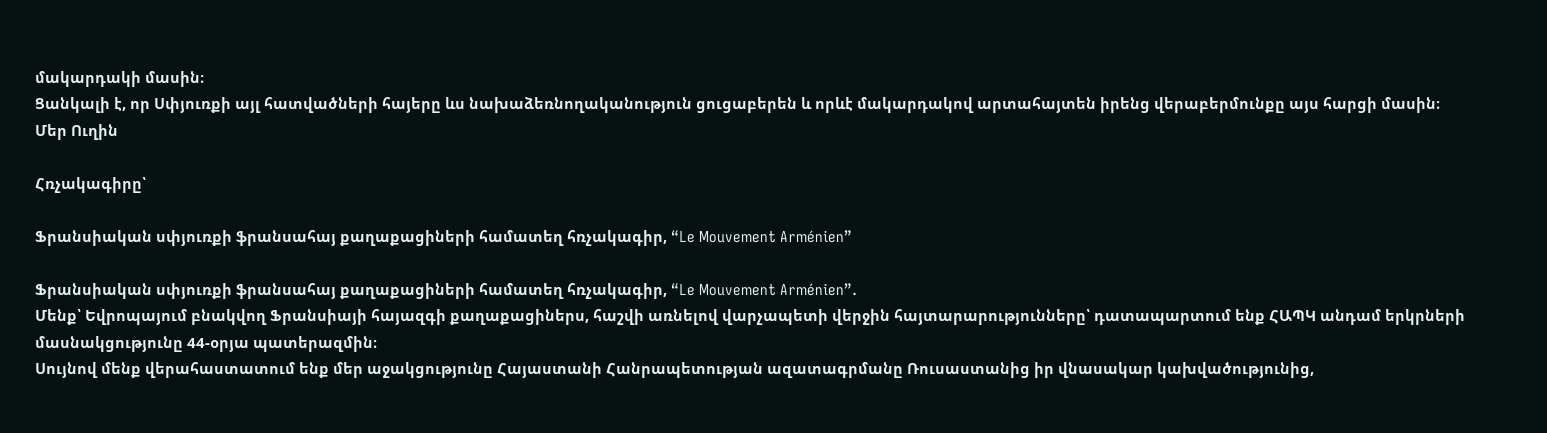մակարդակի մասին։
Ցանկալի է, որ Սփյուռքի այլ հատվածների հայերը ևս նախաձեռնողականություն ցուցաբերեն և որևէ մակարդակով արտահայտեն իրենց վերաբերմունքը այս հարցի մասին։
Մեր Ուղին

Հռչակագիրը՝

Ֆրանսիական սփյուռքի ֆրանսահայ քաղաքացիների համատեղ հռչակագիր, “Le Mouvement Arménien”

Ֆրանսիական սփյուռքի ֆրանսահայ քաղաքացիների համատեղ հռչակագիր, “Le Mouvement Arménien”.
Մենք՝ Եվրոպայում բնակվող Ֆրանսիայի հայազգի քաղաքացիներս, հաշվի առնելով վարչապետի վերջին հայտարարությունները՝ դատապարտում ենք ՀԱՊԿ անդամ երկրների մասնակցությունը 44-օրյա պատերազմին։
Սույնով մենք վերահաստատում ենք մեր աջակցությունը Հայաստանի Հանրապետության ազատագրմանը Ռուսաստանից իր վնասակար կախվածությունից,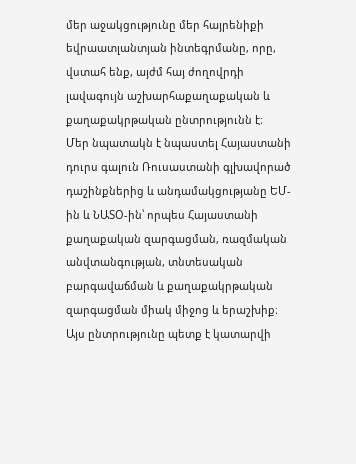մեր աջակցությունը մեր հայրենիքի եվրաատլանտյան ինտեգրմանը, որը, վստահ ենք, այժմ հայ ժողովրդի լավագույն աշխարհաքաղաքական և քաղաքակրթական ընտրությունն է։
Մեր նպատակն է նպաստել Հայաստանի դուրս գալուն Ռուսաստանի գլխավորած դաշինքներից և անդամակցությանը ԵՄ-ին և ՆԱՏՕ-ին՝ որպես Հայաստանի քաղաքական զարգացման, ռազմական անվտանգության, տնտեսական բարգավաճման և քաղաքակրթական զարգացման միակ միջոց և երաշխիք։
Այս ընտրությունը պետք է կատարվի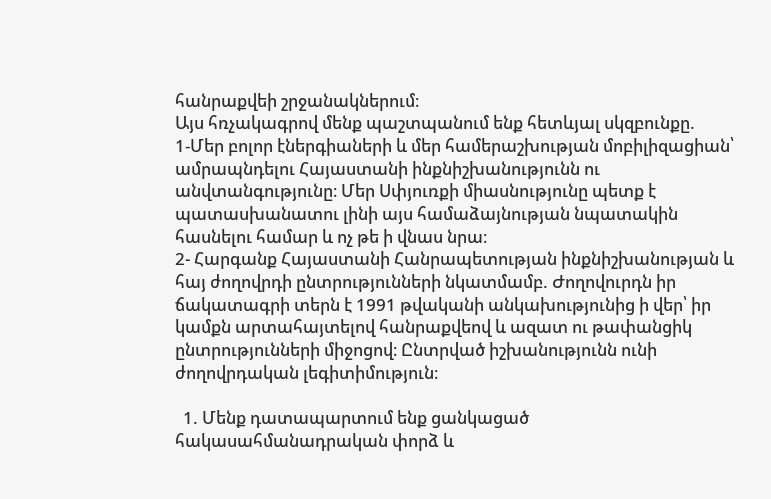հանրաքվեի շրջանակներում։
Այս հռչակագրով մենք պաշտպանում ենք հետևյալ սկզբունքը.
1‑Մեր բոլոր էներգիաների և մեր համերաշխության մոբիլիզացիան՝ ամրապնդելու Հայաստանի ինքնիշխանությունն ու անվտանգությունը։ Մեր Սփյուռքի միասնությունը պետք է պատասխանատու լինի այս համաձայնության նպատակին հասնելու համար և ոչ թե ի վնաս նրա։
2- Հարգանք Հայաստանի Հանրապետության ինքնիշխանության և հայ ժողովրդի ընտրությունների նկատմամբ. Ժողովուրդն իր ճակատագրի տերն է 1991 թվականի անկախությունից ի վեր՝ իր կամքն արտահայտելով հանրաքվեով և ազատ ու թափանցիկ ընտրությունների միջոցով։ Ընտրված իշխանությունն ունի ժողովրդական լեգիտիմություն։

  1. Մենք դատապարտում ենք ցանկացած հակասահմանադրական փորձ և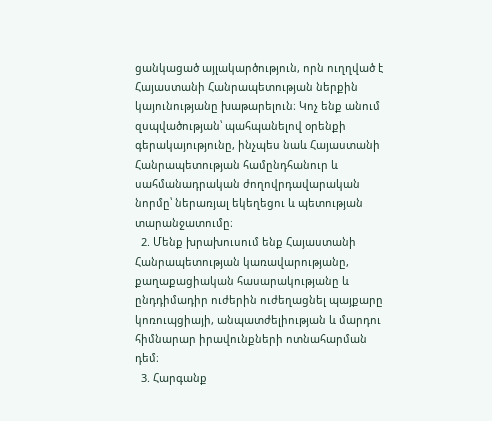ցանկացած այլակարծություն, որն ուղղված է Հայաստանի Հանրապետության ներքին կայունությանը խաթարելուն։ Կոչ ենք անում զսպվածության՝ պահպանելով օրենքի գերակայությունը, ինչպես նաև Հայաստանի Հանրապետության համընդհանուր և սահմանադրական ժողովրդավարական նորմը՝ ներառյալ եկեղեցու և պետության տարանջատումը։
  2. Մենք խրախուսում ենք Հայաստանի Հանրապետության կառավարությանը, քաղաքացիական հասարակությանը և ընդդիմադիր ուժերին ուժեղացնել պայքարը կոռուպցիայի, անպատժելիության և մարդու հիմնարար իրավունքների ոտնահարման դեմ։
  3. Հարգանք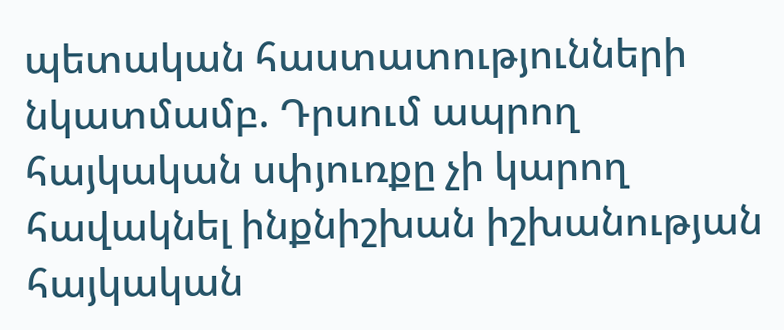պետական հաստատությունների նկատմամբ. Դրսում ապրող հայկական սփյուռքը չի կարող հավակնել ինքնիշխան իշխանության հայկական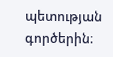պետության գործերին։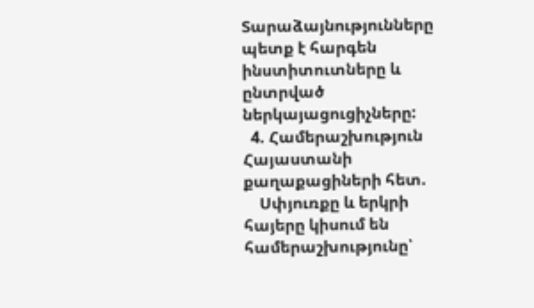Տարաձայնությունները պետք է հարգեն ինստիտուտները և ընտրված ներկայացուցիչները:
  4. Համերաշխություն Հայաստանի քաղաքացիների հետ.
    Սփյուռքը և երկրի հայերը կիսում են համերաշխությունը՝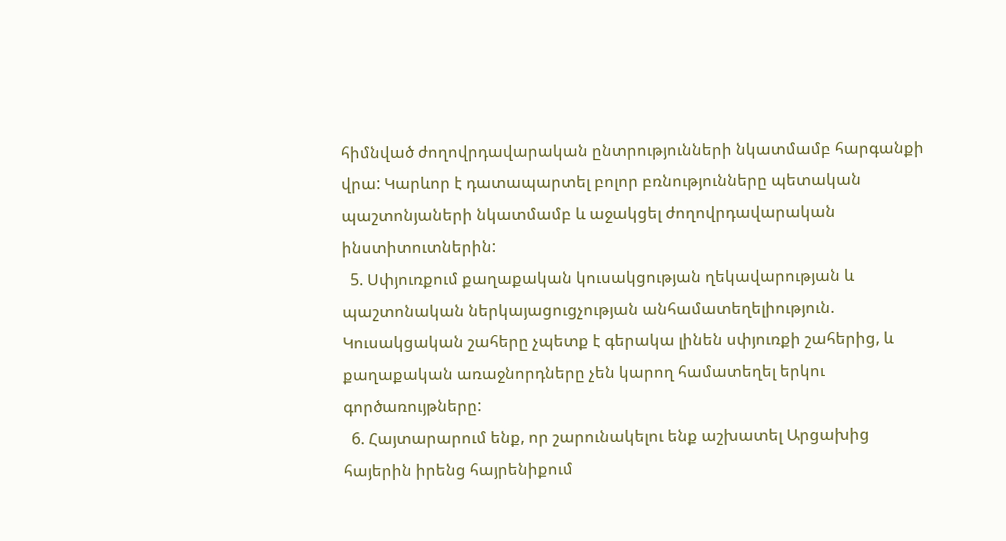հիմնված ժողովրդավարական ընտրությունների նկատմամբ հարգանքի վրա: Կարևոր է դատապարտել բոլոր բռնությունները պետական պաշտոնյաների նկատմամբ և աջակցել ժողովրդավարական ինստիտուտներին:
  5. Սփյուռքում քաղաքական կուսակցության ղեկավարության և պաշտոնական ներկայացուցչության անհամատեղելիություն. Կուսակցական շահերը չպետք է գերակա լինեն սփյուռքի շահերից, և քաղաքական առաջնորդները չեն կարող համատեղել երկու գործառույթները:
  6. Հայտարարում ենք, որ շարունակելու ենք աշխատել Արցախից հայերին իրենց հայրենիքում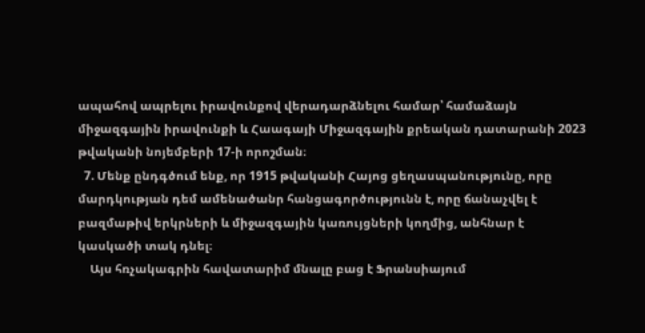ապահով ապրելու իրավունքով վերադարձնելու համար՝ համաձայն միջազգային իրավունքի և Հաագայի Միջազգային քրեական դատարանի 2023 թվականի նոյեմբերի 17‑ի որոշման։
  7. Մենք ընդգծում ենք, որ 1915 թվականի Հայոց ցեղասպանությունը, որը մարդկության դեմ ամենածանր հանցագործությունն է, որը ճանաչվել է բազմաթիվ երկրների և միջազգային կառույցների կողմից, անհնար է կասկածի տակ դնել։
    Այս հռչակագրին հավատարիմ մնալը բաց է Ֆրանսիայում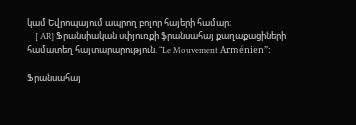կամ Եվրոպայում ապրող բոլոր հայերի համար։
    [ AR] Ֆրանսիական սփյուռքի ֆրանսահայ քաղաքացիների համատեղ հայտարարություն. “Le Mouvement Arménien”:

Ֆրանսահայ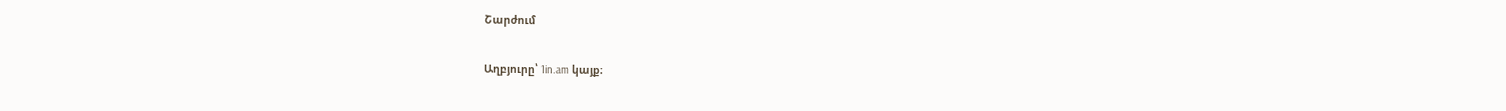Շարժում

Աղբյուրը՝ 1in.am կայք։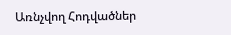Առնչվող Հոդվածներ